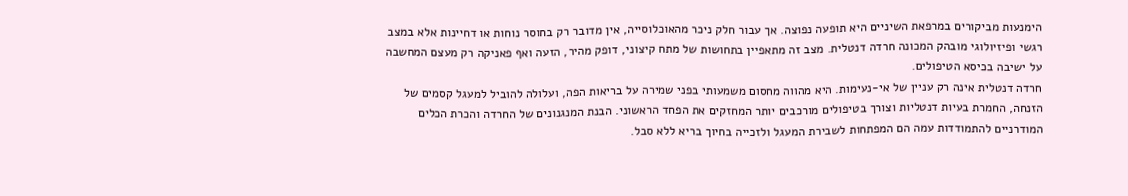הימנעות מביקורים במרפאת השיניים היא תופעה נפוצה. אך עבור חלק ניכר מהאוכלוסייה, אין מדובר רק בחוסר נוחות או דחיינות אלא במצב רגשי ופיזיולוגי מובהק המכונה חרדה דנטלית. מצב זה מתאפיין בתחושות של מתח קיצוני, דופק מהיר, הזעה ואף פאניקה רק מעצם המחשבה על ישיבה בכיסא הטיפולים.
חרדה דנטלית אינה רק עניין של אי-נעימות. היא מהווה מחסום משמעותי בפני שמירה על בריאות הפה, ועלולה להוביל למעגל קסמים של הזנחה, החמרת בעיות דנטליות וצורך בטיפולים מורכבים יותר המחזקים את הפחד הראשוני. הבנת המנגנונים של החרדה והכרת הכלים המודרניים להתמודדות עמה הם המפתחות לשבירת המעגל ולזכייה בחיוך בריא ללא סבל.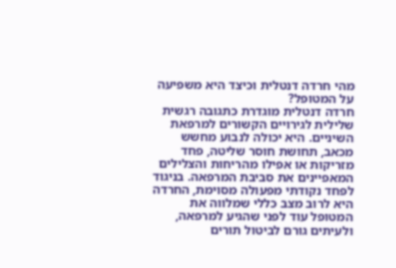מהי חרדה דנטלית וכיצד היא משפיעה על המטופל?
חרדה דנטלית מוגדרת כתגובה רגשית שלילית לגירויים הקשורים למרפאת השיניים. היא יכולה לנבוע מחשש מכאב, תחושת חוסר שליטה, פחד מזריקות או אפילו מהריחות והצלילים המאפיינים את סביבת המרפאה. בניגוד לפחד נקודתי מפעולה מסוימת, החרדה היא לרוב מצב כללי שמלווה את המטופל עוד לפני שהגיע למרפאה, ולעיתים גורם לביטול תורים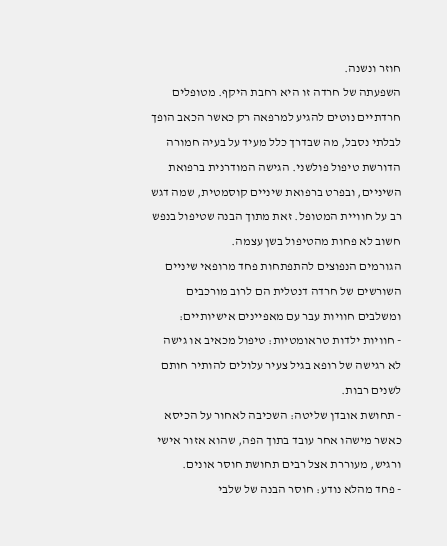חוזר ונשנה.
השפעתה של חרדה זו היא רחבת היקף. מטופלים חרדתיים נוטים להגיע למרפאה רק כאשר הכאב הופך לבלתי נסבל, מה שבדרך כלל מעיד על בעיה חמורה הדורשת טיפול פולשני. הגישה המודרנית ברפואת השיניים, ובפרט ברפואת שיניים קוסמטית, שמה דגש רב על חוויית המטופל. זאת מתוך הבנה שטיפול בנפש חשוב לא פחות מהטיפול בשן עצמה.
הגורמים הנפוצים להתפתחות פחד מרופאי שיניים
השורשים של חרדה דנטלית הם לרוב מורכבים ומשלבים חוויות עבר עם מאפיינים אישיותיים:
- חוויות ילדות טראומטיות: טיפול מכאיב או גישה לא רגישה של רופא בגיל צעיר עלולים להותיר חותם לשנים רבות.
- תחושת אובדן שליטה: השכיבה לאחור על הכיסא כאשר מישהו אחר עובד בתוך הפה, שהוא אזור אישי ורגיש, מעוררת אצל רבים תחושת חוסר אונים.
- פחד מהלא נודע: חוסר הבנה של שלבי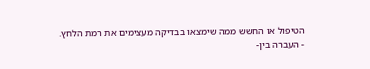הטיפול או החשש ממה שימצאו בבדיקה מעצימים את רמת הלחץ.
- העברה בין-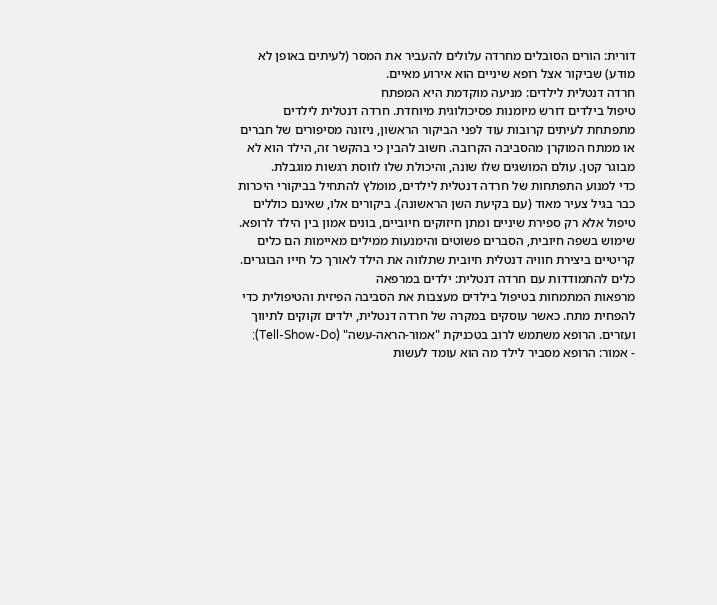דורית: הורים הסובלים מחרדה עלולים להעביר את המסר (לעיתים באופן לא מודע) שביקור אצל רופא שיניים הוא אירוע מאיים.
חרדה דנטלית לילדים: מניעה מוקדמת היא המפתח
טיפול בילדים דורש מיומנות פסיכולוגית מיוחדת. חרדה דנטלית לילדים מתפתחת לעיתים קרובות עוד לפני הביקור הראשון, ניזונה מסיפורים של חברים או ממתח המוקרן מהסביבה הקרובה. חשוב להבין כי בהקשר זה, הילד הוא לא מבוגר קטן. עולם המושגים שלו שונה, והיכולת שלו לווסת רגשות מוגבלת.
כדי למנוע התפתחות של חרדה דנטלית לילדים, מומלץ להתחיל בביקורי היכרות כבר בגיל צעיר מאוד (עם בקיעת השן הראשונה). ביקורים אלו, שאינם כוללים טיפול אלא רק ספירת שיניים ומתן חיזוקים חיוביים, בונים אמון בין הילד לרופא. שימוש בשפה חיובית, הסברים פשוטים והימנעות ממילים מאיימות הם כלים קריטיים ביצירת חוויה דנטלית חיובית שתלווה את הילד לאורך כל חייו הבוגרים.
כלים להתמודדות עם חרדה דנטלית: ילדים במרפאה
מרפאות המתמחות בטיפול בילדים מעצבות את הסביבה הפיזית והטיפולית כדי להפחית מתח. כאשר עוסקים במקרה של חרדה דנטלית, ילדים זקוקים לתיווך ועזרים. הרופא משתמש לרוב בטכניקת "אמור-הראה-עשה" (Tell-Show-Do):
- אמור: הרופא מסביר לילד מה הוא עומד לעשות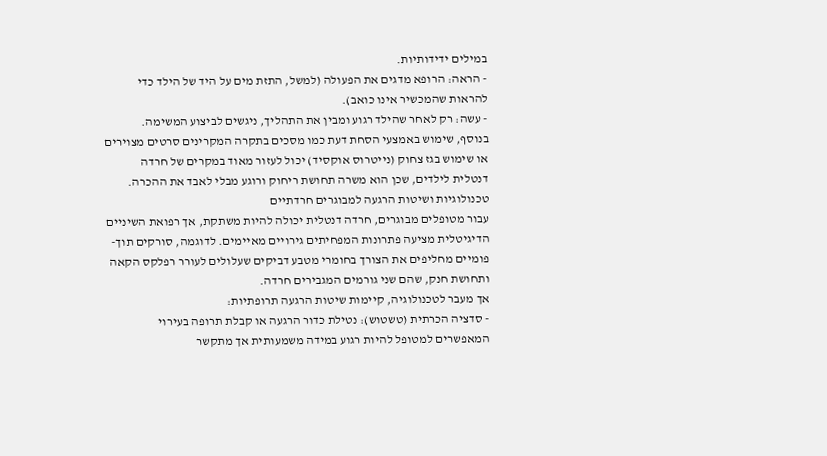במילים ידידותיות.
- הראה: הרופא מדגים את הפעולה (למשל, התזת מים על היד של הילד כדי להראות שהמכשיר אינו כואב).
- עשה: רק לאחר שהילד רגוע ומבין את התהליך, ניגשים לביצוע המשימה.
בנוסף, שימוש באמצעי הסחת דעת כמו מסכים בתקרה המקרינים סרטים מצוירים או שימוש בגז צחוק (נייטרוס אוקסיד) יכול לעזור מאוד במקרים של חרדה דנטלית לילדים, שכן הוא משרה תחושת ריחוק ורוגע מבלי לאבד את ההכרה.
טכנולוגיות ושיטות הרגעה למבוגרים חרדתיים
עבור מטופלים מבוגרים, חרדה דנטלית יכולה להיות משתקת, אך רפואת השיניים הדיגיטלית מציעה פתרונות המפחיתים גירויים מאיימים. לדוגמה, סורקים תוך-פומיים מחליפים את הצורך בחומרי מטבע דביקים שעלולים לעורר רפלקס הקאה ותחושת חנק, שהם שני גורמים המגבירים חרדה.
אך מעבר לטכנולוגיה, קיימות שיטות הרגעה תרופתיות:
- סדציה הכרתית (טשטוש): נטילת כדור הרגעה או קבלת תרופה בעירוי המאפשרים למטופל להיות רגוע במידה משמעותית אך מתקשר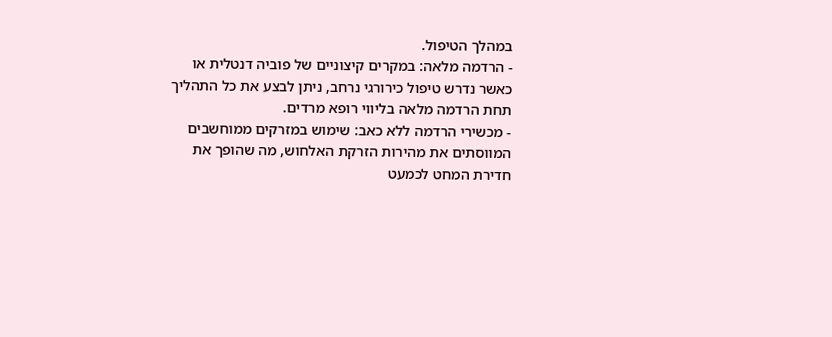במהלך הטיפול.
- הרדמה מלאה: במקרים קיצוניים של פוביה דנטלית או כאשר נדרש טיפול כירורגי נרחב, ניתן לבצע את כל התהליך תחת הרדמה מלאה בליווי רופא מרדים.
- מכשירי הרדמה ללא כאב: שימוש במזרקים ממוחשבים המווסתים את מהירות הזרקת האלחוש, מה שהופך את חדירת המחט לכמעט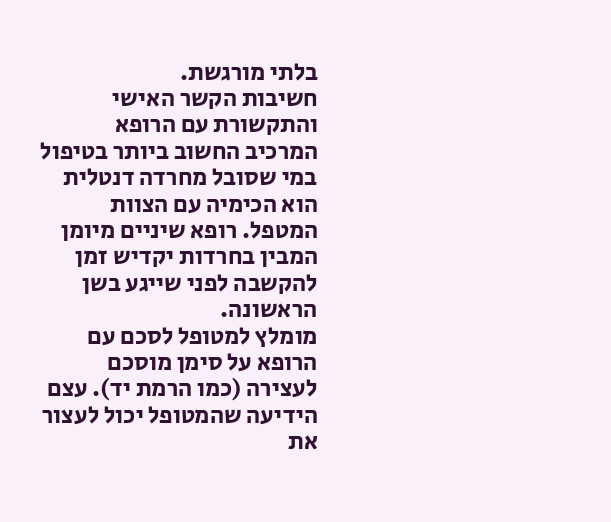בלתי מורגשת.
חשיבות הקשר האישי והתקשורת עם הרופא
המרכיב החשוב ביותר בטיפול במי שסובל מחרדה דנטלית הוא הכימיה עם הצוות המטפל. רופא שיניים מיומן המבין בחרדות יקדיש זמן להקשבה לפני שייגע בשן הראשונה.
מומלץ למטופל לסכם עם הרופא על סימן מוסכם לעצירה (כמו הרמת יד). עצם הידיעה שהמטופל יכול לעצור את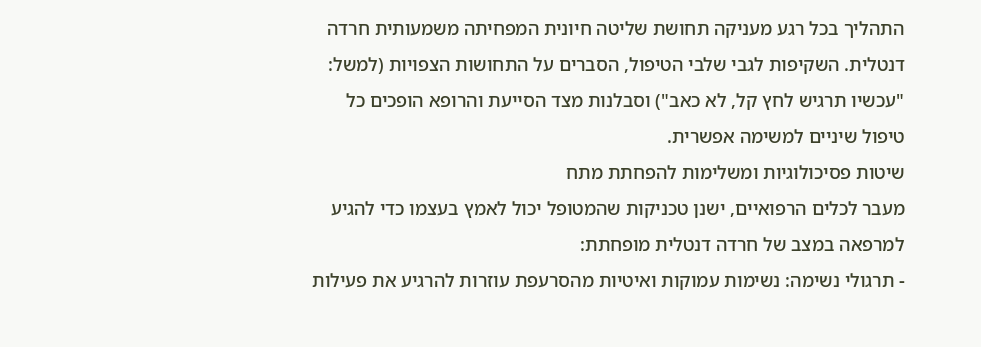התהליך בכל רגע מעניקה תחושת שליטה חיונית המפחיתה משמעותית חרדה דנטלית. השקיפות לגבי שלבי הטיפול, הסברים על התחושות הצפויות (למשל: "עכשיו תרגיש לחץ קל, לא כאב") וסבלנות מצד הסייעת והרופא הופכים כל טיפול שיניים למשימה אפשרית.
שיטות פסיכולוגיות ומשלימות להפחתת מתח
מעבר לכלים הרפואיים, ישנן טכניקות שהמטופל יכול לאמץ בעצמו כדי להגיע למרפאה במצב של חרדה דנטלית מופחתת:
- תרגולי נשימה: נשימות עמוקות ואיטיות מהסרעפת עוזרות להרגיע את פעילות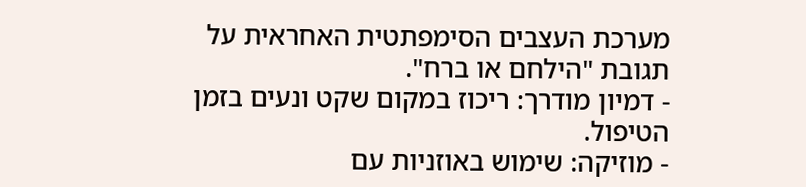מערכת העצבים הסימפתטית האחראית על תגובת "הילחם או ברח".
- דמיון מודרך: ריכוז במקום שקט ונעים בזמן הטיפול.
- מוזיקה: שימוש באוזניות עם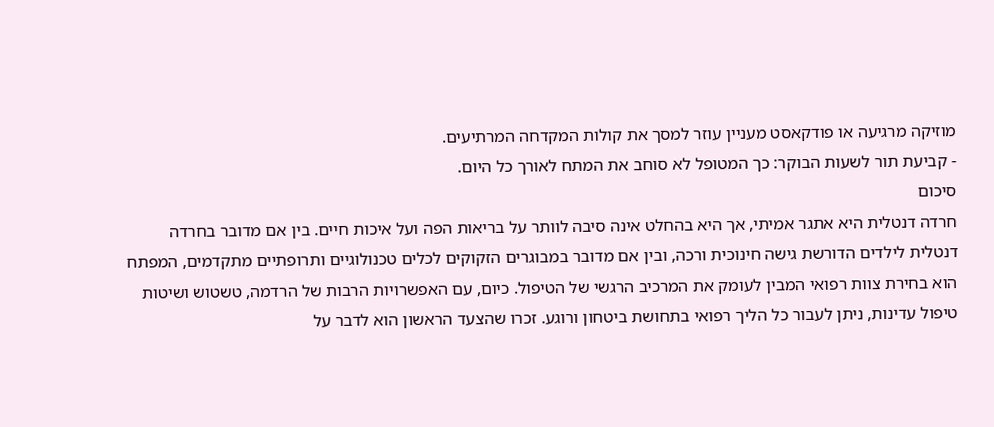מוזיקה מרגיעה או פודקאסט מעניין עוזר למסך את קולות המקדחה המרתיעים.
- קביעת תור לשעות הבוקר: כך המטופל לא סוחב את המתח לאורך כל היום.
סיכום
חרדה דנטלית היא אתגר אמיתי, אך היא בהחלט אינה סיבה לוותר על בריאות הפה ועל איכות חיים. בין אם מדובר בחרדה דנטלית לילדים הדורשת גישה חינוכית ורכה, ובין אם מדובר במבוגרים הזקוקים לכלים טכנולוגיים ותרופתיים מתקדמים, המפתח הוא בחירת צוות רפואי המבין לעומק את המרכיב הרגשי של הטיפול. כיום, עם האפשרויות הרבות של הרדמה, טשטוש ושיטות טיפול עדינות, ניתן לעבור כל הליך רפואי בתחושת ביטחון ורוגע. זכרו שהצעד הראשון הוא לדבר על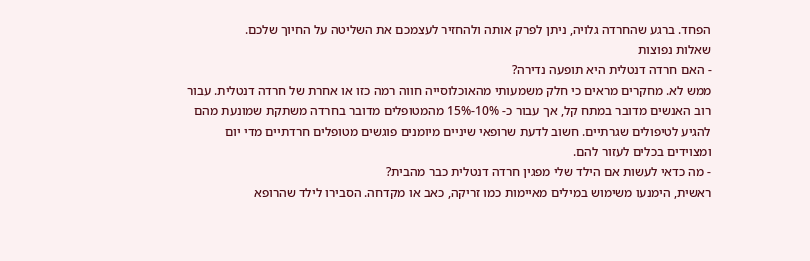הפחד. ברגע שהחרדה גלויה, ניתן לפרק אותה ולהחזיר לעצמכם את השליטה על החיוך שלכם.
שאלות נפוצות
- האם חרדה דנטלית היא תופעה נדירה?
ממש לא. מחקרים מראים כי חלק משמעותי מהאוכלוסייה חווה רמה כזו או אחרת של חרדה דנטלית. עבור רוב האנשים מדובר במתח קל, אך עבור כ- 10%-15% מהמטופלים מדובר בחרדה משתקת שמונעת מהם להגיע לטיפולים שגרתיים. חשוב לדעת שרופאי שיניים מיומנים פוגשים מטופלים חרדתיים מדי יום ומצוידים בכלים לעזור להם.
- מה כדאי לעשות אם הילד שלי מפגין חרדה דנטלית כבר מהבית?
ראשית, הימנעו משימוש במילים מאיימות כמו זריקה, כאב או מקדחה. הסבירו לילד שהרופא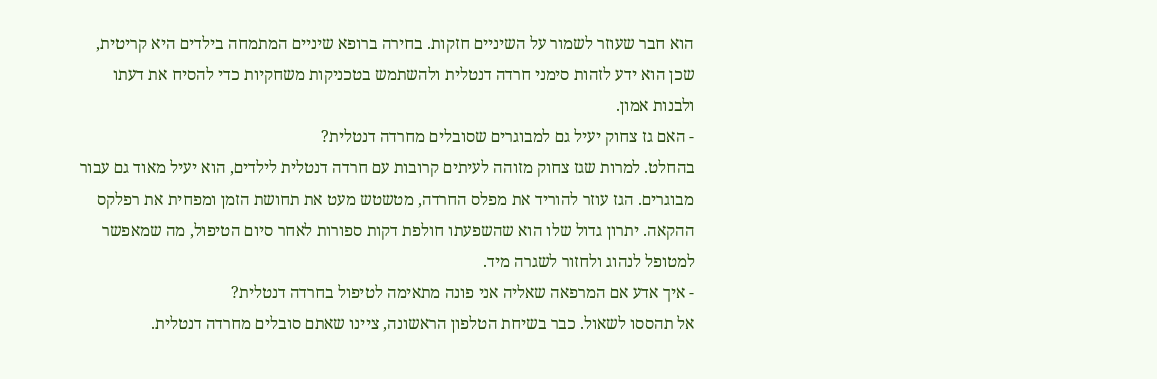הוא חבר שעוזר לשמור על השיניים חזקות. בחירה ברופא שיניים המתמחה בילדים היא קריטית, שכן הוא ידע לזהות סימני חרדה דנטלית ולהשתמש בטכניקות משחקיות כדי להסיח את דעתו ולבנות אמון.
- האם גז צחוק יעיל גם למבוגרים שסובלים מחרדה דנטלית?
בהחלט. למרות שגז צחוק מזוהה לעיתים קרובות עם חרדה דנטלית לילדים, הוא יעיל מאוד גם עבור מבוגרים. הגז עוזר להוריד את מפלס החרדה, מטשטש מעט את תחושת הזמן ומפחית את רפלקס ההקאה. יתרון גדול שלו הוא שהשפעתו חולפת דקות ספורות לאחר סיום הטיפול, מה שמאפשר למטופל לנהוג ולחזור לשגרה מיד.
- איך אדע אם המרפאה שאליה אני פונה מתאימה לטיפול בחרדה דנטלית?
אל תהססו לשאול. כבר בשיחת הטלפון הראשונה, ציינו שאתם סובלים מחרדה דנטלית.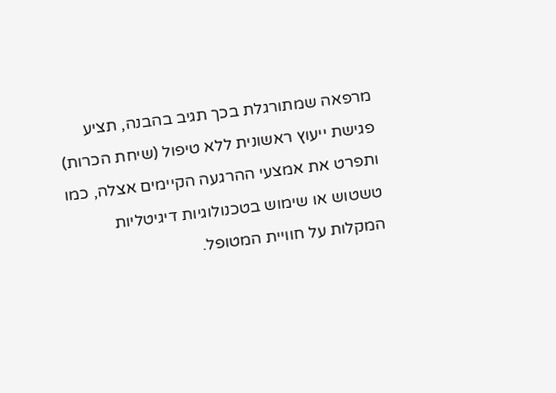מרפאה שמתורגלת בכך תגיב בהבנה, תציע פגישת ייעוץ ראשונית ללא טיפול (שיחת הכרות) ותפרט את אמצעי ההרגעה הקיימים אצלה, כמו טשטוש או שימוש בטכנולוגיות דיגיטליות המקלות על חוויית המטופל.